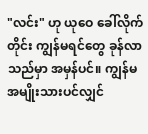"လင်း" ဟု ယုဝေ ခေါ်လိုက်တိုင်း ကျွန်မရင်တွေ ခုန်လာသည်မှာ အမှန်ပင်။ ကျွန်မအမျိုးသားပင်လျှင်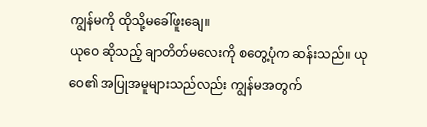ကျွန်မကို ထိုသို့မခေါ်ဖူးချေ။
ယုဝေ ဆိုသည့် ချာတိတ်မလေးကို စတွေ့ပုံက ဆန်းသည်။ ယုဝေ၏ အပြုအမူများသည်လည်း ကျွန်မအတွက်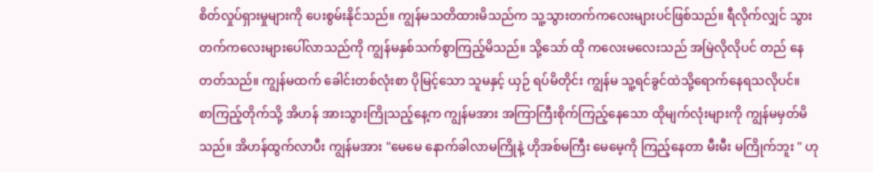စိတ်လှုပ်ရှားမှုများကို ပေးစွမ်းနိုင်သည်။ ကျွန်မသတိထားမိသည်က သူ့သွားတက်ကလေးများပင်ဖြစ်သည်။ ရီလိုက်လျှင် သွားတက်ကလေးများပေါ်လာသည်ကို ကျွန်မနှစ်သက်စွာကြည့်မိသည်။ သို့သော် ထို ကလေးမလေးသည် အမြဲလိုလိုပင် တည် နေတတ်သည်။ ကျွန်မထက် ခေါင်းတစ်လုံးစာ ပိုမြင့်သော သူမနှင့် ယှဉ် ရပ်မိတိုင်း ကျွန်မ သူ့ရင်ခွင်ထဲသို့ရောက်နေရသလိုပင်။
စာကြည့်တိုက်သို့ အိဟန် အားသွားကြိုသည့်နေ့က ကျွန်မအား အကြာကြီးစိုက်ကြည့်နေသော ထိုမျက်လုံးများကို ကျွန်မမှတ်မိသည်။ အိဟန်ထွက်လာပီး ကျွန်မအား "မေမေ နောက်ခါလာမကြိုနဲ့ ဟိုအစ်မကြီး မေမေ့ကို ကြည့်နေတာ မီးမီး မကြိုက်ဘူး " ဟု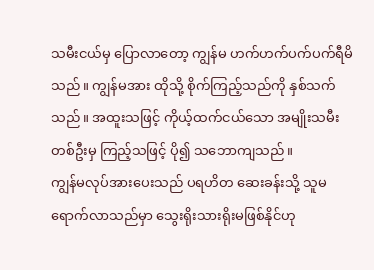သမီးငယ်မှ ပြောလာတော့ ကျွန်မ ဟက်ဟက်ပက်ပက်ရီမိသည်။ ကျွန်မအား ထိုသို့ စိုက်ကြည့်သည်ကို နှစ်သက်သည်။ အထူးသဖြင့် ကိုယ့်ထက်ငယ်သော အမျိုးသမီးတစ်ဦးမှ ကြည့်သဖြင့် ပို၍ သဘောကျသည်။
ကျွန်မလုပ်အားပေးသည် ပရဟိတ ဆေးခန်းသို့ သူမရောက်လာသည်မှာ သွေးရိုးသားရိုးမဖြစ်နိုင်ဟု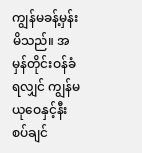ကျွန်မခန့်မှန်းမိသည်။ အမှန်တိုင်းဝန်ခံရလျှင် ကျွန်မ ယုဝေနှင့်နီးစပ်ချင်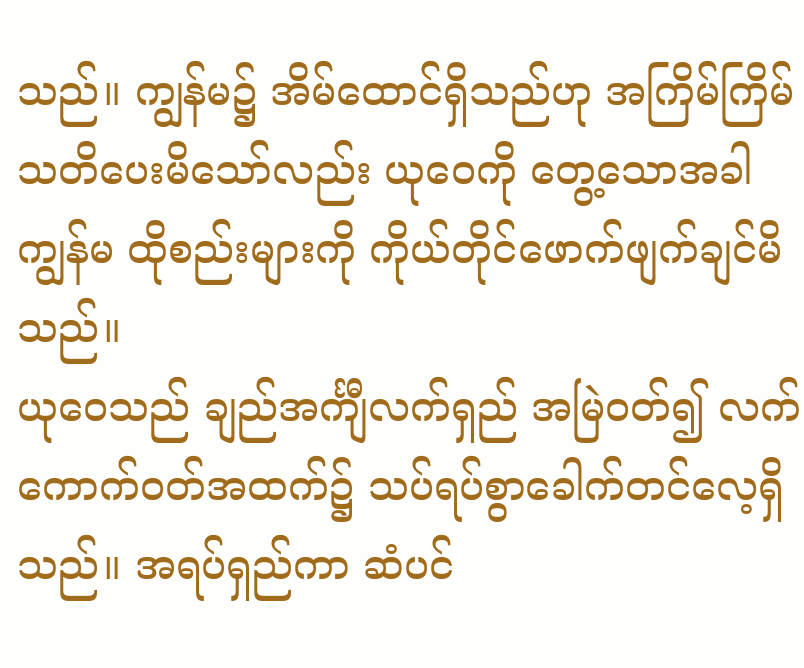သည်။ ကျွန်မ၌ အိမ်ထောင်ရှိသည်ဟု အကြိမ်ကြိမ် သတိပေးမိသော်လည်း ယုဝေကို တွေ့သောအခါ ကျွန်မ ထိုစည်းများကို ကိုယ်တိုင်ဖောက်ဖျက်ချင်မိသည်။
ယုဝေသည် ချည်အင်္ကျီလက်ရှည် အမြဲဝတ်၍ လက်ကောက်ဝတ်အထက်၌ သပ်ရပ်စွာခေါက်တင်လေ့ရှိသည်။ အရပ်ရှည်ကာ ဆံပင်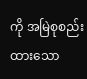ကို အမြဲစုစည်းထားသော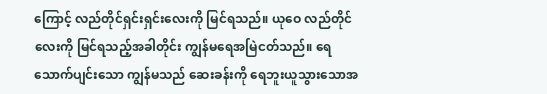ကြောင့် လည်တိုင်ရှင်းရှင်းလေးကို မြင်ရသည်။ ယုဝေ လည်တိုင်လေးကို မြင်ရသည့်အခါတိုင်း ကျွန်မရေအမြဲငတ်သည်။ ရေသောက်ပျင်းသော ကျွန်မသည် ဆေးခန်းကို ရေဘူးယူသွားသောအ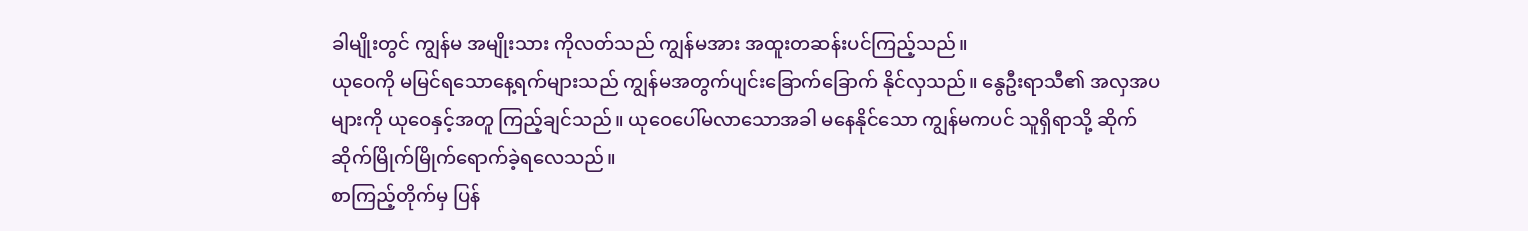ခါမျိုးတွင် ကျွန်မ အမျိုးသား ကိုလတ်သည် ကျွန်မအား အထူးတဆန်းပင်ကြည့်သည်။
ယုဝေကို မမြင်ရသောနေ့ရက်များသည် ကျွန်မအတွက်ပျင်းခြောက်ခြောက် နိုင်လှသည်။ နွေဦးရာသီ၏ အလှအပ များကို ယုဝေနှင့်အတူ ကြည့်ချင်သည်။ ယုဝေပေါ်မလာသောအခါ မနေနိုင်သော ကျွန်မကပင် သူရှိရာသို့ ဆိုက်ဆိုက်မြိုက်မြိုက်ရောက်ခဲ့ရလေသည်။
စာကြည့်တိုက်မှ ပြန်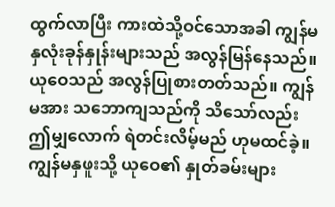ထွက်လာပြီး ကားထဲသို့ဝင်သောအခါ ကျွန်မနှလုံးခုန်နှုန်းများသည် အလွန်မြန်နေသည်။ ယုဝေသည် အလွန်ပြုစားတတ်သည်။ ကျွန်မအား သဘောကျသည်ကို သိသော်လည်း ဤမျှလောက် ရဲတင်းလိမ့်မည် ဟုမထင်ခဲ့။ ကျွန်မနှဖူးသို့ ယုဝေ၏ နှုတ်ခမ်းများ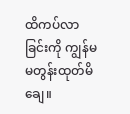ထိကပ်လာခြင်းကို ကျွန်မ မတွန်းထုတ်မိချေ။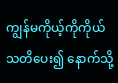ကျွန်မကိုယ့်ကိုကိုယ် သတိပေး၍ နောက်သို့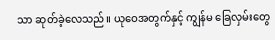သာ ဆုတ်ခဲ့လေသည်။ ယုဝေအတွက်နှင့် ကျွန်မ ခြေလှမ်းတွေ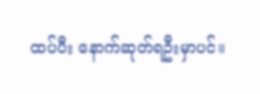ထပ်ပီး နောက်ဆုတ်ရဦးမှာပင်။